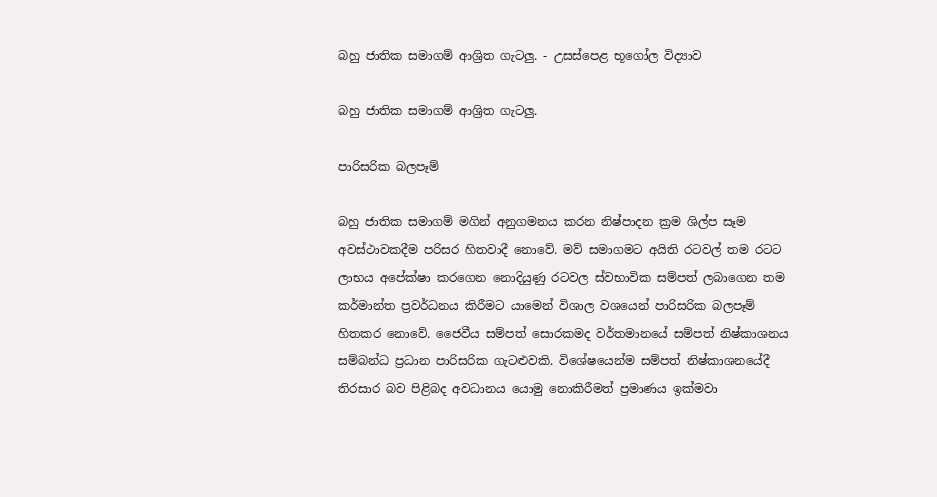බහු ජාතික සමාගම් ආශ්‍රිත ගැටලු. - උසස්පෙළ භූගෝල විද්‍යාව

බහු ජාතික සමාගම් ආශ්‍රිත ගැටලු.

පාරිසරික බලපෑම්

බහු ජාතික සමාගම් මගින් අනුගමනය කරන නිෂ්පාදන ක්‍රම ශිල්ප සෑම අවස්ථාවකදීම පරිසර හිතවාදී නොවේ. මව් සමාගමට අයිති රටවල් තම රටට ලාභය අපේක්ෂා කරගෙන නොදියුණු රටවල ස්වභාවික සම්පත් ලබාගෙන තම කර්මාන්ත ප්‍රවර්ධනය කිරීමට යාමෙන් විශාල වශයෙන් පාරිසරික බලපෑම් හිතකර නොවේ. ජෛවීය සම්පත් සොරකමද වර්තමානයේ සම්පත් නිෂ්කාශනය සම්බන්ධ ප්‍රධාන පාරිසරික ගැටළුවකි. විශේෂයෙන්ම සම්පත් නිෂ්කාශනයේදී තිරසාර බව පිළිබද අවධානය යොමු නොකිරීමත් ප්‍රමාණය ඉක්මවා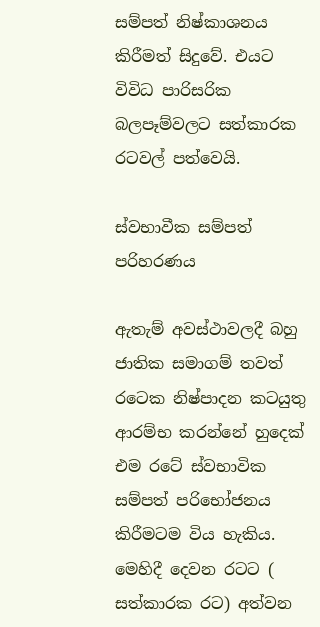සම්පත් නිෂ්කාශනය කිරීමත් සිදුවේ. එයට විවිධ පාරිසරික බලපෑම්වලට සත්කාරක රටවල් පත්වෙයි.

ස්වභාවීක සම්පත් පරිහරණය

ඇතැම් අවස්ථාවලදී බහු ජාතික සමාගම් තවත් රටෙක නිෂ්පාදන කටයුතු ආරම්භ කරන්නේ හුදෙක් එම රටේ ස්වභාවික සම්පත් පරිභෝජනය කිරීමටම විය හැකිය. මෙහිදී දෙවන රටට ( සත්කාරක රට) අත්වන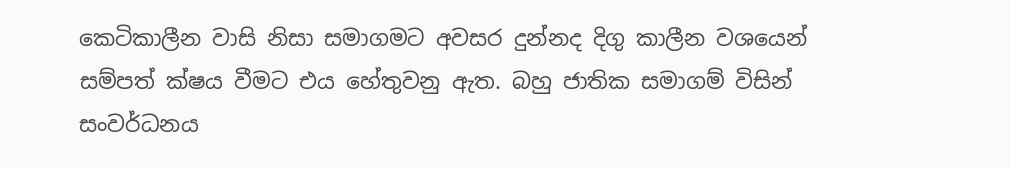කෙටිකාලීන වාසි නිසා සමාගමට අවසර දුන්නද දිගු කාලීන වශයෙන් සම්පත් ක්ෂය වීමට එය හේතුවනු ඇත. බහු ජාතික සමාගම් විසින් සංවර්ධනය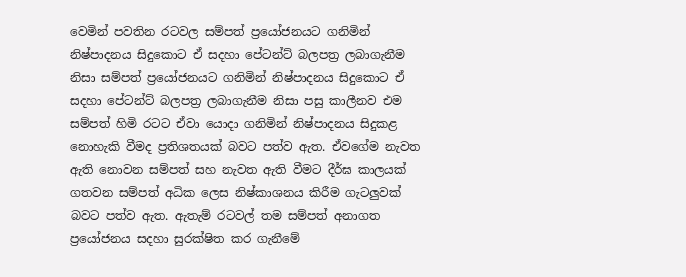වෙමින් පවතින රටවල සම්පත් ප්‍රයෝජනයට ගනිමින් නිෂ්පාදනය සිදුකොට ඒ සදහා පේටන්ට් බලපත්‍ර ලබාගැනීම නිසා සම්පත් ප්‍රයෝජනයට ගනිමින් නිෂ්පාදනය සිදුකොට ඒ සදහා පේටන්ට් බලපත්‍ර ලබාගැනීම නිසා පසු කාලීනව එම සම්පත් හිමි රටට ඒවා යොදා ගනිමින් නිෂ්පාදනය සිදුකළ නොහැකි වීමද ප්‍රතිශතයක් බවට පත්ව ඇත. ඒවගේම නැවත ඇති නොවන සම්පත් සහ නැවත ඇති වීමට දීර්ඝ කාලයක් ගතවන සම්පත් අධික ලෙස නිෂ්කාශනය කිරීම ගැටලුවක් බවට පත්ව ඇත. ඇතැම් රටවල් තම සම්පත් අනාගත ප්‍රයෝජනය සදහා සුරක්ෂිත කර ගැනීමේ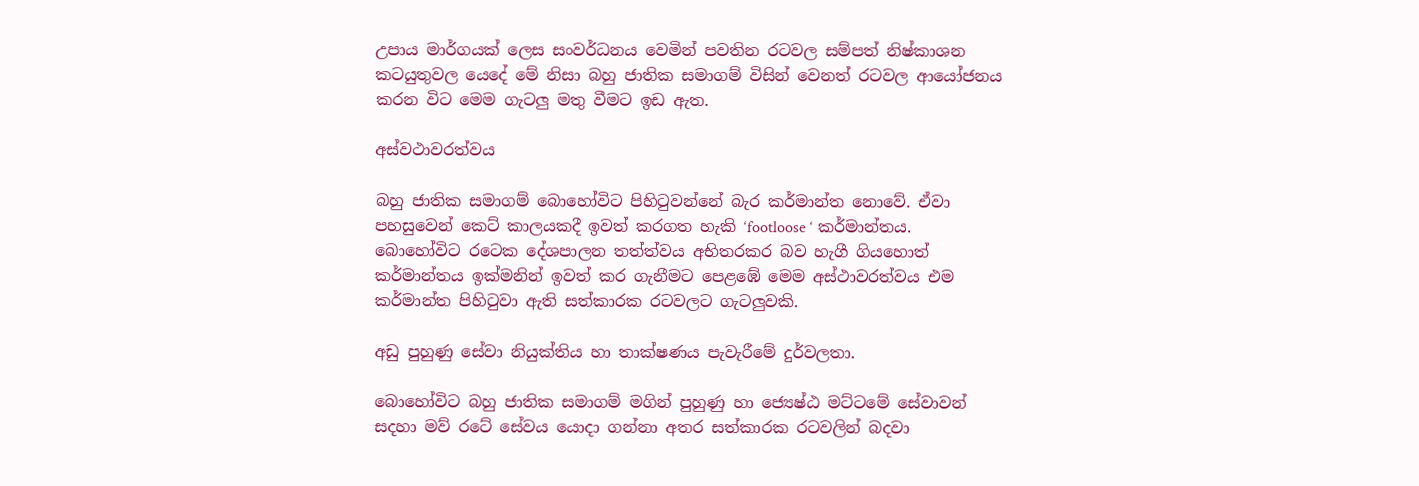උපාය මාර්ගයක් ලෙස සංවර්ධනය වෙමින් පවතින රටවල සම්පත් නිෂ්කාශන කටයුතුවල යෙදේ මේ නිසා බහු ජාතික සමාගම් විසින් වෙනත් රටවල ආයෝජනය කරන විට මෙම ගැටලු මතු වීමට ඉඩ ඇත.

අස්වථාවරත්වය

බහු ජාතික සමාගම් බොහෝවිට පිහිටුවන්නේ බැර කර්මාන්ත නොවේ. ඒවා පහසුවෙන් කෙට් කාලයකදී ඉවත් කරගත හැකි ‘footloose ‘ කර්මාන්තය. බොහෝවිට රටෙක දේශපාලන තත්ත්වය අභිතරකර බව හැගී ගියහොත් කර්මාන්තය ඉක්මනින් ඉවත් කර ගැනීමට පෙළඹේ මෙම අස්ථාවරත්වය එම කර්මාන්ත පිහිටුවා ඇති සත්කාරක රටවලට ගැටලුවකි.

අඩු පුහුණු සේවා නියුක්තිය හා තාක්ෂණය පැවැරීමේ දුර්වලතා.

බොහෝවිට බහු ජාතික සමාගම් මගින් පුහුණු හා ජ්‍යෙෂ්ඨ මට්ටමේ සේවාවන් සදහා මව් රටේ සේවය යොදා ගන්නා අතර සත්කාරක රටවලින් බදවා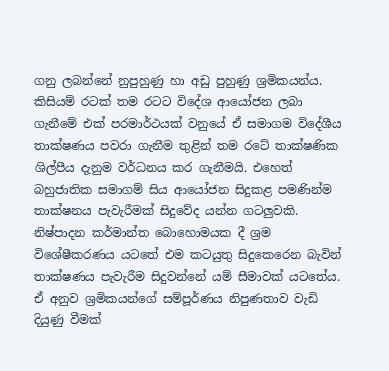ගනු ලබන්නේ නුපුහුණු හා අඩු පුහුණු ශ්‍රමිකයන්ය. කිසියම් රටක් තම රටට විදේශ ආයෝජන ලබා ගැනීමේ එක් පරමාර්ථයක් වනුයේ ඒ සමාගම විදේශීය තාක්ෂණය පවරා ගැනීම තුළින් තම රටේ තාක්ෂණික ශිල්පීය දැනුම වර්ධනය කර ගැනීමයි. එහෙත් බහුජාතික සමාගම් සිය ආයෝජන සිදුකළ පමණින්ම තාක්ෂනය පැවැරීමක් සිදුවේද යන්න ගටලුවකි. නිෂ්පාදන කර්මාන්ත බොහොමයක දී ශ්‍රම විශේෂීකරණය යටතේ එම කටයුතු සිදුකෙරෙන බැවින් තාක්ෂණය පැවැරීම සිදුවන්නේ යම් සීමාවක් යටතේය. ඒ අනුව ශ්‍රමිකයන්ගේ සම්පූර්ණය නිපුණතාව වැඩි දියුණු වීමක්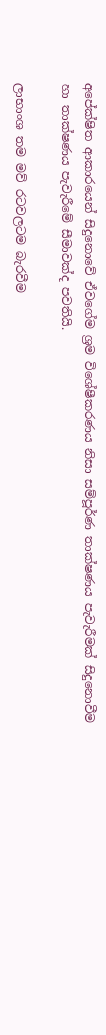අපේක්ෂිත ආකාරයෙන් සිදුනොවේ ඒවගේම ශ්‍රම විශේෂීකරණය නිසා සම්පූර්ණ තාක්ෂණය පැවැරීමක් සිදුනොවීම හා තාක්ෂණය පැවැරීමේ සීමාවක්ද පවතියි.

ලාභාංශ තම මව් රටවලටම බැරවීම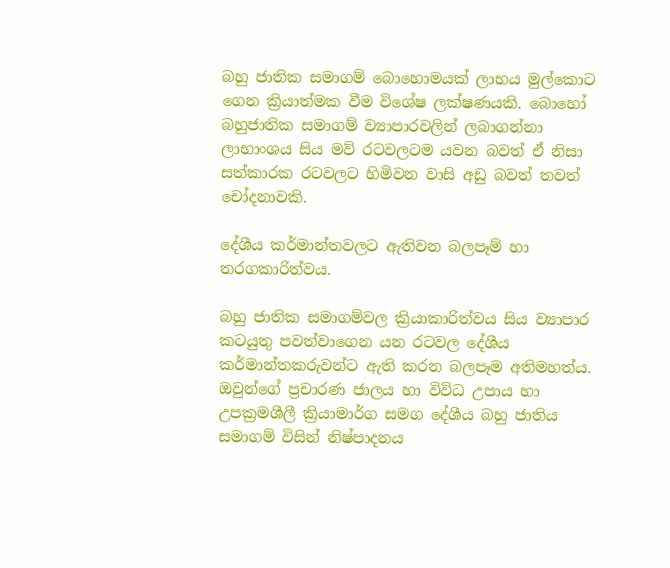බහු ජාතික සමාගම් බොහොමයක් ලාභය මුල්කොට ගෙන ක්‍රියාත්මක වීම විශේෂ ලක්ෂණයකි. බොහෝ බහුජාතික සමාගම් ව්‍යාපාරවලින් ලබාගන්නා ලාභාංශය සිය මව් රටවලටම යවන බවත් ඒ නිසා සත්කාරක රටවලට හිමිවන වාසි අඩු බවත් තවත් චෝදනාවකි.

දේශීය කර්මාන්තවලට ඇතිවන බලපෑම් හා තරගකාරිත්වය.

බහු ජාතික සමාගම්වල ක්‍රියාකාරිත්වය සිය ව්‍යාපාර කටයුතු පවත්වාගෙන යන රටවල දේශීය කර්මාන්තකරුවන්ට ඇති කරන බලපෑම අතිමහත්ය. ඔවුන්ගේ ප්‍රචාරණ ජාලය හා විවිධ උපාය හා උපක්‍රමශීලී ක්‍රියාමාර්ග සමග දේශීය බහු ජාතිය සමාගම් විසින් නිෂ්පාදනය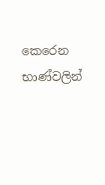කෙරෙන භාණ්වලින්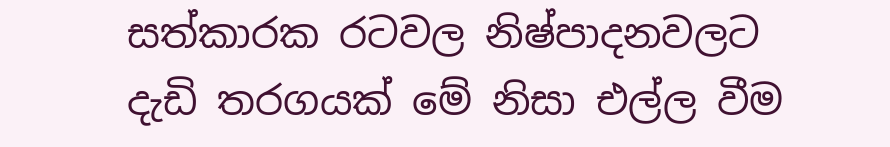සත්කාරක රටවල නිෂ්පාදනවලට දැඩි තරගයක් මේ නිසා එල්ල වීම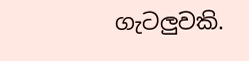ගැටලුවකි.